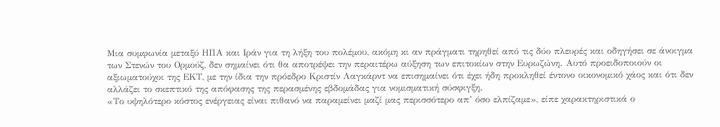Μια συμφωνία μεταξύ ΗΠΑ και Ιράν για τη λήξη του πολέμου, ακόμη κι αν πράγματι τηρηθεί από τις δύο πλευρές και οδηγήσει σε άνοιγμα των Στενών του Ορμούζ, δεν σημαίνει ότι θα αποτρέψει την περαιτέρω αύξηση των επιτοκίων στην Ευρωζώνη. Αυτό προειδοποιούν οι αξιωματούχοι της ΕΚΤ, με την ίδια την πρόεδρο Κριστίν Λαγκάρντ να επισημαίνει ότι έχει ήδη προκληθεί έντονο οικονομικό χάος και ότι δεν αλλάζει το σκεπτικό της απόφασης της περασμένης εβδομάδας για νομισματική σύσφιγξη.
«Το υψηλότερο κόστος ενέργειας είναι πιθανό να παραμείνει μαζί μας περισσότερο απ’ όσο ελπίζαμε», είπε χαρακτηριστικά ο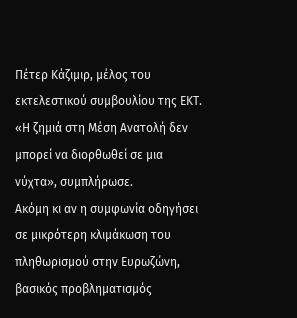Πέτερ Κάζιμιρ, μέλος του εκτελεστικού συμβουλίου της ΕΚΤ. «Η ζημιά στη Μέση Ανατολή δεν μπορεί να διορθωθεί σε μια νύχτα», συμπλήρωσε.
Ακόμη κι αν η συμφωνία οδηγήσει σε μικρότερη κλιμάκωση του πληθωρισμού στην Ευρωζώνη, βασικός προβληματισμός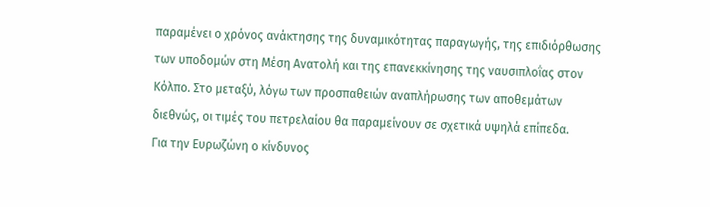παραμένει ο χρόνος ανάκτησης της δυναμικότητας παραγωγής, της επιδιόρθωσης των υποδομών στη Μέση Ανατολή και της επανεκκίνησης της ναυσιπλοΐας στον Κόλπο. Στο μεταξύ, λόγω των προσπαθειών αναπλήρωσης των αποθεμάτων διεθνώς, οι τιμές του πετρελαίου θα παραμείνουν σε σχετικά υψηλά επίπεδα.
Για την Ευρωζώνη ο κίνδυνος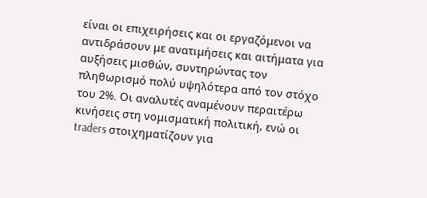είναι οι επιχειρήσεις και οι εργαζόμενοι να αντιδράσουν με ανατιμήσεις και αιτήματα για αυξήσεις μισθών, συντηρώντας τον πληθωρισμό πολύ υψηλότερα από τον στόχο του 2%. Οι αναλυτές αναμένουν περαιτέρω κινήσεις στη νομισματική πολιτική, ενώ οι traders στοιχηματίζουν για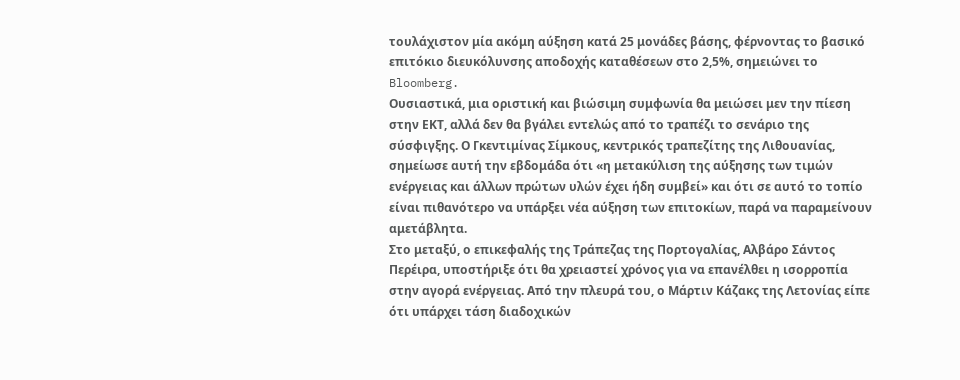τουλάχιστον μία ακόμη αύξηση κατά 25 μονάδες βάσης, φέρνοντας το βασικό επιτόκιο διευκόλυνσης αποδοχής καταθέσεων στο 2,5%, σημειώνει το Bloomberg.
Ουσιαστικά, μια οριστική και βιώσιμη συμφωνία θα μειώσει μεν την πίεση στην ΕΚΤ, αλλά δεν θα βγάλει εντελώς από το τραπέζι το σενάριο της σύσφιγξης. Ο Γκεντιμίνας Σίμκους, κεντρικός τραπεζίτης της Λιθουανίας, σημείωσε αυτή την εβδομάδα ότι «η μετακύλιση της αύξησης των τιμών ενέργειας και άλλων πρώτων υλών έχει ήδη συμβεί» και ότι σε αυτό το τοπίο είναι πιθανότερο να υπάρξει νέα αύξηση των επιτοκίων, παρά να παραμείνουν αμετάβλητα.
Στο μεταξύ, ο επικεφαλής της Τράπεζας της Πορτογαλίας, Αλβάρο Σάντος Περέιρα, υποστήριξε ότι θα χρειαστεί χρόνος για να επανέλθει η ισορροπία στην αγορά ενέργειας. Από την πλευρά του, ο Μάρτιν Κάζακς της Λετονίας είπε ότι υπάρχει τάση διαδοχικών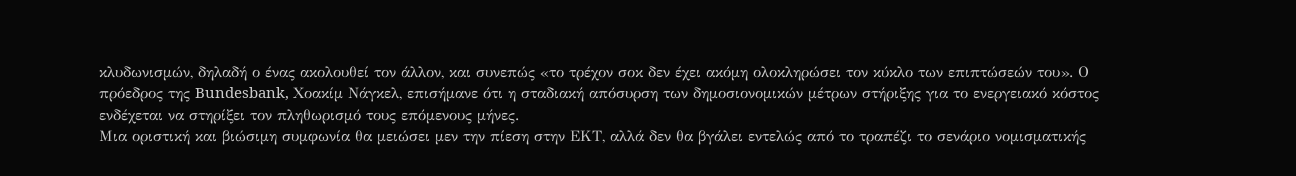κλυδωνισμών, δηλαδή ο ένας ακολουθεί τον άλλον, και συνεπώς «το τρέχον σοκ δεν έχει ακόμη ολοκληρώσει τον κύκλο των επιπτώσεών του». Ο πρόεδρος της Bundesbank, Χοακίμ Νάγκελ, επισήμανε ότι η σταδιακή απόσυρση των δημοσιονομικών μέτρων στήριξης για το ενεργειακό κόστος ενδέχεται να στηρίξει τον πληθωρισμό τους επόμενους μήνες.
Μια οριστική και βιώσιμη συμφωνία θα μειώσει μεν την πίεση στην ΕΚΤ, αλλά δεν θα βγάλει εντελώς από το τραπέζι το σενάριο νομισματικής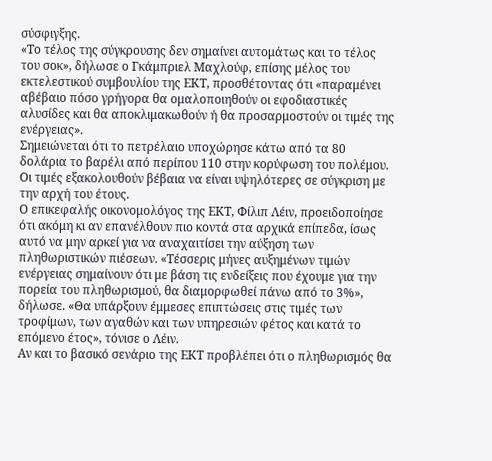σύσφιγξης.
«Το τέλος της σύγκρουσης δεν σημαίνει αυτομάτως και το τέλος του σοκ», δήλωσε ο Γκάμπριελ Μαχλούφ, επίσης μέλος του εκτελεστικού συμβουλίου της ΕΚΤ, προσθέτοντας ότι «παραμένει αβέβαιο πόσο γρήγορα θα ομαλοποιηθούν οι εφοδιαστικές αλυσίδες και θα αποκλιμακωθούν ή θα προσαρμοστούν οι τιμές της ενέργειας».
Σημειώνεται ότι το πετρέλαιο υποχώρησε κάτω από τα 80 δολάρια το βαρέλι από περίπου 110 στην κορύφωση του πολέμου. Οι τιμές εξακολουθούν βέβαια να είναι υψηλότερες σε σύγκριση με την αρχή του έτους.
Ο επικεφαλής οικονομολόγος της ΕΚΤ, Φίλιπ Λέιν, προειδοποίησε ότι ακόμη κι αν επανέλθουν πιο κοντά στα αρχικά επίπεδα, ίσως αυτό να μην αρκεί για να αναχαιτίσει την αύξηση των πληθωριστικών πιέσεων. «Τέσσερις μήνες αυξημένων τιμών ενέργειας σημαίνουν ότι με βάση τις ενδείξεις που έχουμε για την πορεία του πληθωρισμού, θα διαμορφωθεί πάνω από το 3%», δήλωσε. «Θα υπάρξουν έμμεσες επιπτώσεις στις τιμές των τροφίμων, των αγαθών και των υπηρεσιών φέτος και κατά το επόμενο έτος», τόνισε ο Λέιν.
Αν και το βασικό σενάριο της ΕΚΤ προβλέπει ότι ο πληθωρισμός θα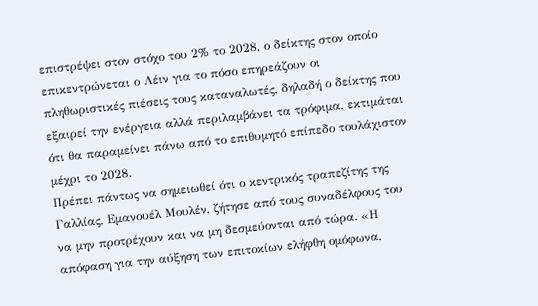επιστρέψει στον στόχο του 2% το 2028, ο δείκτης στον οποίο επικεντρώνεται ο Λέιν για το πόσο επηρεάζουν οι πληθωριστικές πιέσεις τους καταναλωτές, δηλαδή ο δείκτης που εξαιρεί την ενέργεια αλλά περιλαμβάνει τα τρόφιμα, εκτιμάται ότι θα παραμείνει πάνω από το επιθυμητό επίπεδο τουλάχιστον μέχρι το 2028.
Πρέπει πάντως να σημειωθεί ότι ο κεντρικός τραπεζίτης της Γαλλίας, Εμανουέλ Μουλέν, ζήτησε από τους συναδέλφους του να μην προτρέχουν και να μη δεσμεύονται από τώρα. «Η απόφαση για την αύξηση των επιτοκίων ελήφθη ομόφωνα,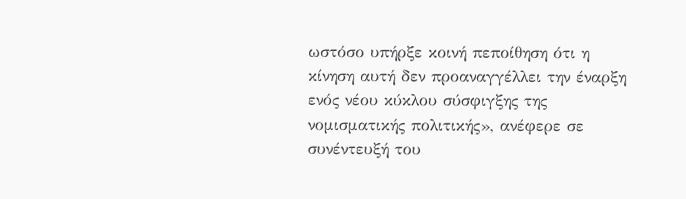ωστόσο υπήρξε κοινή πεποίθηση ότι η κίνηση αυτή δεν προαναγγέλλει την έναρξη ενός νέου κύκλου σύσφιγξης της νομισματικής πολιτικής», ανέφερε σε συνέντευξή του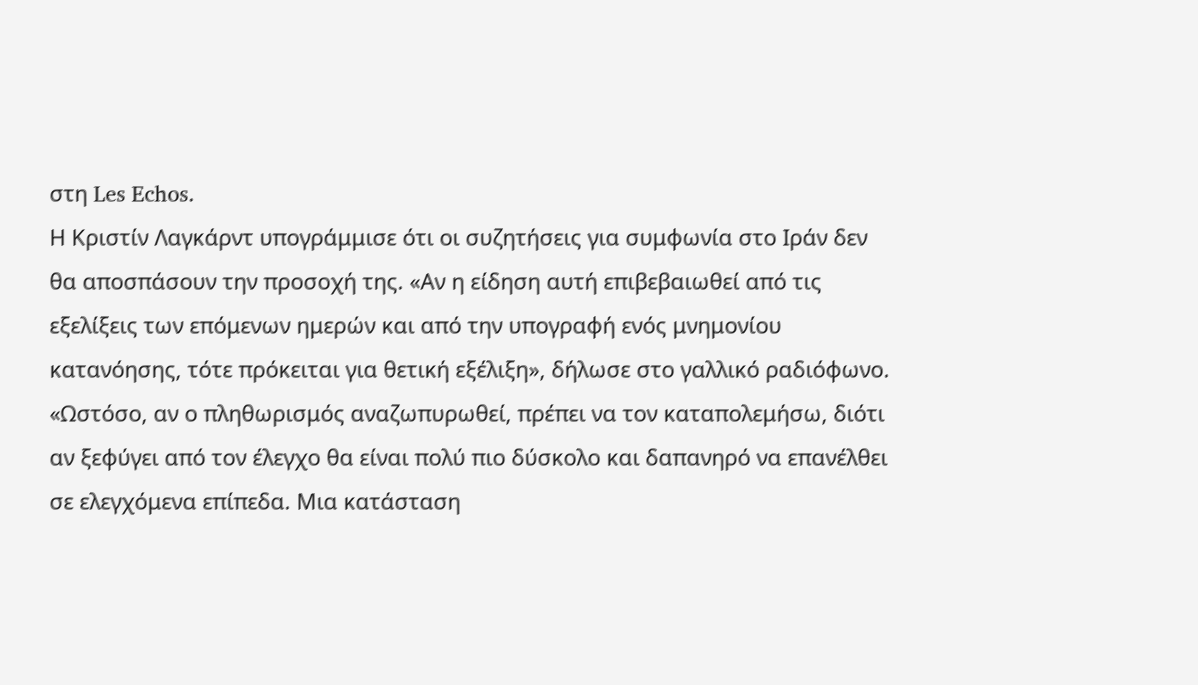στη Les Echos.
Η Κριστίν Λαγκάρντ υπογράμμισε ότι οι συζητήσεις για συμφωνία στο Ιράν δεν θα αποσπάσουν την προσοχή της. «Αν η είδηση αυτή επιβεβαιωθεί από τις εξελίξεις των επόμενων ημερών και από την υπογραφή ενός μνημονίου κατανόησης, τότε πρόκειται για θετική εξέλιξη», δήλωσε στο γαλλικό ραδιόφωνο. «Ωστόσο, αν ο πληθωρισμός αναζωπυρωθεί, πρέπει να τον καταπολεμήσω, διότι αν ξεφύγει από τον έλεγχο θα είναι πολύ πιο δύσκολο και δαπανηρό να επανέλθει σε ελεγχόμενα επίπεδα. Μια κατάσταση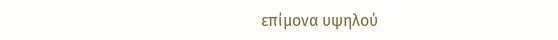επίμονα υψηλού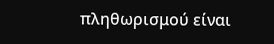πληθωρισμού είναι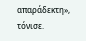απαράδεκτη», τόνισε.